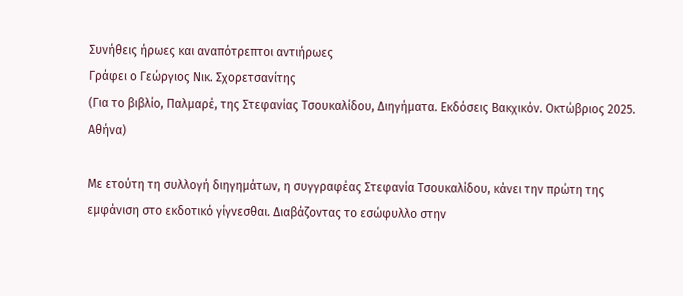Συνήθεις ήρωες και αναπότρεπτοι αντιήρωες
Γράφει ο Γεώργιος Νικ. Σχορετσανίτης
(Για το βιβλίο, Παλμαρέ, της Στεφανίας Τσουκαλίδου, Διηγήματα. Εκδόσεις Βακχικόν. Οκτώβριος 2025. Αθήνα)

Με ετούτη τη συλλογή διηγημάτων, η συγγραφέας Στεφανία Τσουκαλίδου, κάνει την πρώτη της εμφάνιση στο εκδοτικό γίγνεσθαι. Διαβάζοντας το εσώφυλλο στην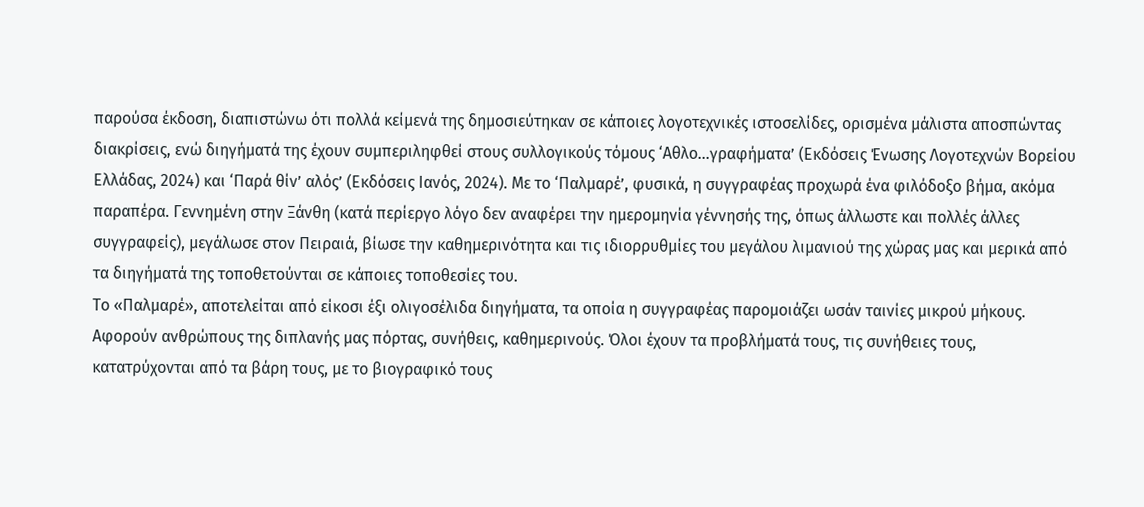παρούσα έκδοση, διαπιστώνω ότι πολλά κείμενά της δημοσιεύτηκαν σε κάποιες λογοτεχνικές ιστοσελίδες, ορισμένα μάλιστα αποσπώντας διακρίσεις, ενώ διηγήματά της έχουν συμπεριληφθεί στους συλλογικούς τόμους ‘Αθλο…γραφήματα’ (Εκδόσεις Ένωσης Λογοτεχνών Βορείου Ελλάδας, 2024) και ‘Παρά θίν’ αλός’ (Εκδόσεις Ιανός, 2024). Με το ‘Παλμαρέ’, φυσικά, η συγγραφέας προχωρά ένα φιλόδοξο βήμα, ακόμα παραπέρα. Γεννημένη στην Ξάνθη (κατά περίεργο λόγο δεν αναφέρει την ημερομηνία γέννησής της, όπως άλλωστε και πολλές άλλες συγγραφείς), μεγάλωσε στον Πειραιά, βίωσε την καθημερινότητα και τις ιδιορρυθμίες του μεγάλου λιμανιού της χώρας μας και μερικά από τα διηγήματά της τοποθετούνται σε κάποιες τοποθεσίες του.
Το «Παλμαρέ», αποτελείται από είκοσι έξι ολιγοσέλιδα διηγήματα, τα οποία η συγγραφέας παρομοιάζει ωσάν ταινίες μικρού μήκους. Αφορούν ανθρώπους της διπλανής μας πόρτας, συνήθεις, καθημερινούς. Όλοι έχουν τα προβλήματά τους, τις συνήθειες τους, κατατρύχονται από τα βάρη τους, με το βιογραφικό τους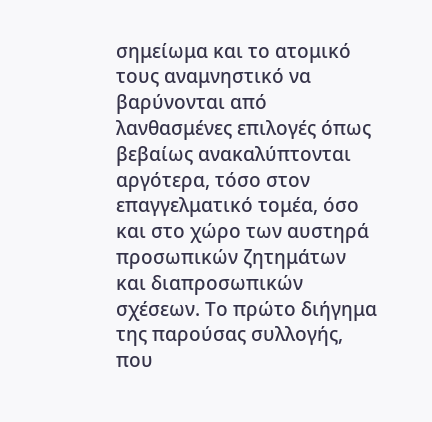σημείωμα και το ατομικό τους αναμνηστικό να βαρύνονται από λανθασμένες επιλογές όπως βεβαίως ανακαλύπτονται αργότερα, τόσο στον επαγγελματικό τομέα, όσο και στο χώρο των αυστηρά προσωπικών ζητημάτων και διαπροσωπικών σχέσεων. Το πρώτο διήγημα της παρούσας συλλογής, που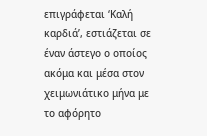επιγράφεται ‘Καλή καρδιά’, εστιάζεται σε έναν άστεγο ο οποίος ακόμα και μέσα στον χειμωνιάτικο μήνα με το αφόρητο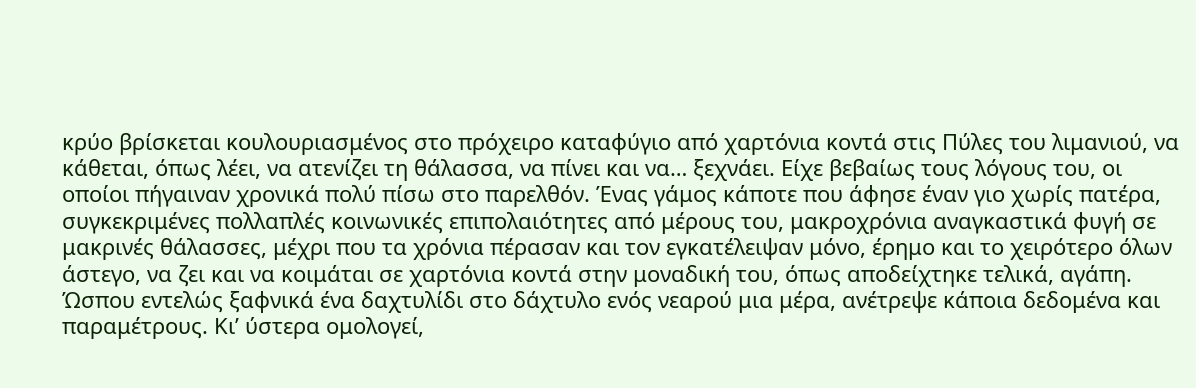κρύο βρίσκεται κουλουριασμένος στο πρόχειρο καταφύγιο από χαρτόνια κοντά στις Πύλες του λιμανιού, να κάθεται, όπως λέει, να ατενίζει τη θάλασσα, να πίνει και να… ξεχνάει. Είχε βεβαίως τους λόγους του, οι οποίοι πήγαιναν χρονικά πολύ πίσω στο παρελθόν. Ένας γάμος κάποτε που άφησε έναν γιο χωρίς πατέρα, συγκεκριμένες πολλαπλές κοινωνικές επιπολαιότητες από μέρους του, μακροχρόνια αναγκαστικά φυγή σε μακρινές θάλασσες, μέχρι που τα χρόνια πέρασαν και τον εγκατέλειψαν μόνο, έρημο και το χειρότερο όλων άστεγο, να ζει και να κοιμάται σε χαρτόνια κοντά στην μοναδική του, όπως αποδείχτηκε τελικά, αγάπη. Ώσπου εντελώς ξαφνικά ένα δαχτυλίδι στο δάχτυλο ενός νεαρού μια μέρα, ανέτρεψε κάποια δεδομένα και παραμέτρους. Κι’ ύστερα ομολογεί,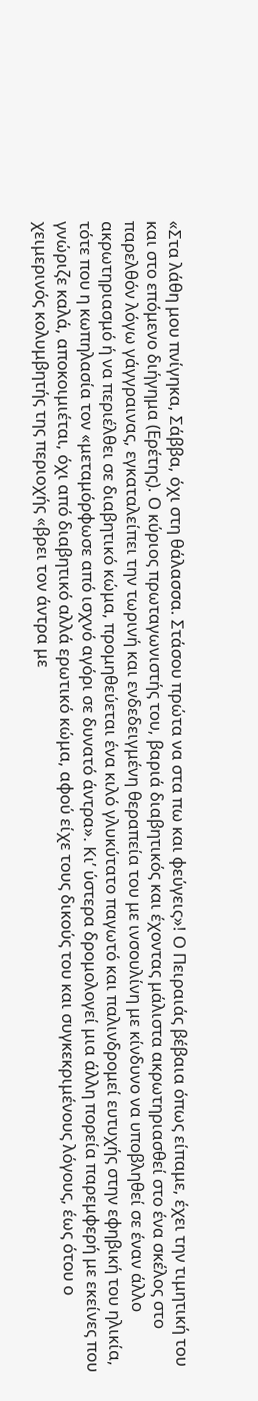«Στα λάθη μου πνίγηκα, Σάββα, όχι στη θάλασσα. Στάσου πρώτα να στα πω και φεύγεις»! Ο Πειραιάς βέβαια όπως είπαμε, έχει την τιμητική του και στο επόμενο διήγημα (Ερέτης). Ο κύριος πρωταγωνιστής του, βαριά διαβητικός και έχοντας μάλιστα ακρωτηριασθεί στο ένα σκέλος στο παρελθόν λόγω γάγγραινας, εγκαταλείπει την τωρινή και ενδεδειγμένη θεραπεία του με ινσουλίνη με κίνδυνο να υποβληθεί σε έναν άλλο ακρωτηριασμό ή να περιέλθει σε διαβητικό κώμα, προμηθεύεται ένα κιλό γλυκύτατο παγωτό και παλινδρομεί ευτυχής στην εφηβική του ηλικία, τότε που η κωπηλασία τον «μεταμόρφωσε από ισχνό αγόρι σε δυνατό άντρα». Κι’ ύστερα δρομολογεί μια άλλη πορεία παρεμφερή με εκείνες που γνώριζε καλά, αποκοιμιέται, όχι από διαβητικό αλλά ερωτικό κώμα, αφού είχε τους δικούς του και συγκεκριμένους λόγους, έως ότου ο χειμερινός κολυμβητής της περιοχής «βρει τον άντρα με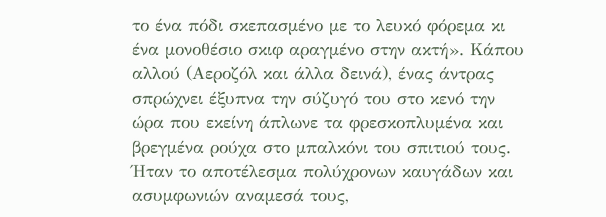το ένα πόδι σκεπασμένο με το λευκό φόρεμα κι ένα μονοθέσιο σκιφ αραγμένο στην ακτή». Κάπου αλλού (Αεροζόλ και άλλα δεινά), ένας άντρας σπρώχνει έξυπνα την σύζυγό του στο κενό την ώρα που εκείνη άπλωνε τα φρεσκοπλυμένα και βρεγμένα ρούχα στο μπαλκόνι του σπιτιού τους. Ήταν το αποτέλεσμα πολύχρονων καυγάδων και ασυμφωνιών αναμεσά τους,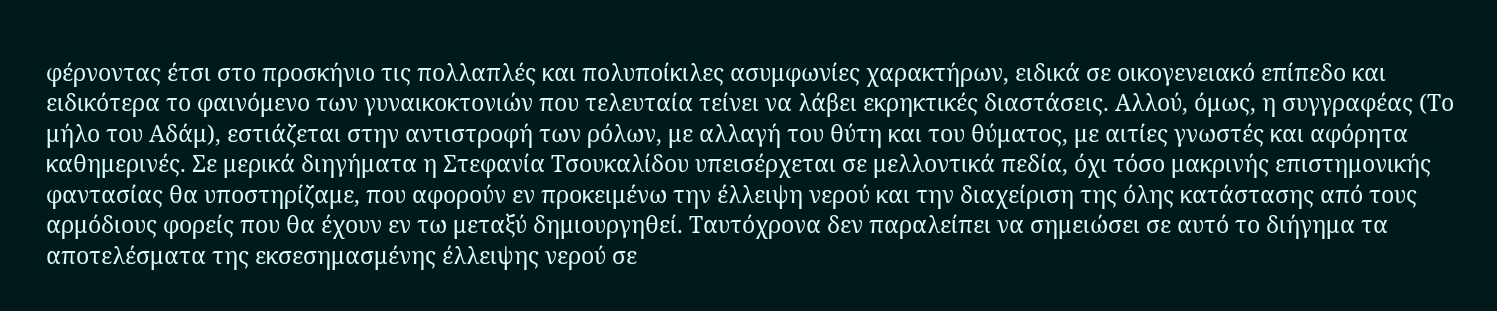φέρνοντας έτσι στο προσκήνιο τις πολλαπλές και πολυποίκιλες ασυμφωνίες χαρακτήρων, ειδικά σε οικογενειακό επίπεδο και ειδικότερα το φαινόμενο των γυναικοκτονιών που τελευταία τείνει να λάβει εκρηκτικές διαστάσεις. Αλλού, όμως, η συγγραφέας (Το μήλο του Αδάμ), εστιάζεται στην αντιστροφή των ρόλων, με αλλαγή του θύτη και του θύματος, με αιτίες γνωστές και αφόρητα καθημερινές. Σε μερικά διηγήματα η Στεφανία Τσουκαλίδου υπεισέρχεται σε μελλοντικά πεδία, όχι τόσο μακρινής επιστημονικής φαντασίας θα υποστηρίζαμε, που αφορούν εν προκειμένω την έλλειψη νερού και την διαχείριση της όλης κατάστασης από τους αρμόδιους φορείς που θα έχουν εν τω μεταξύ δημιουργηθεί. Ταυτόχρονα δεν παραλείπει να σημειώσει σε αυτό το διήγημα τα αποτελέσματα της εκσεσημασμένης έλλειψης νερού σε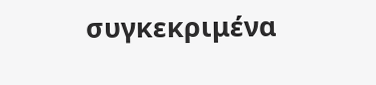συγκεκριμένα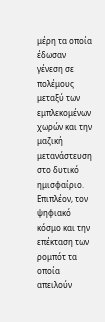μέρη τα οποία έδωσαν γένεση σε πολέμους μεταξύ των εμπλεκομένων χωρών και την μαζική μετανάστευση στο δυτικό ημισφαίριο. Επιπλέον, τον ψηφιακό κόσμο και την επέκταση των ρομπότ τα οποία απειλούν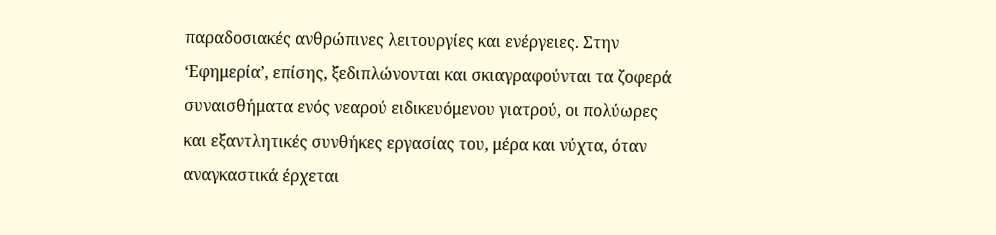παραδοσιακές ανθρώπινες λειτουργίες και ενέργειες. Στην ‘Εφημερία’, επίσης, ξεδιπλώνονται και σκιαγραφούνται τα ζοφερά συναισθήματα ενός νεαρού ειδικευόμενου γιατρού, οι πολύωρες και εξαντλητικές συνθήκες εργασίας του, μέρα και νύχτα, όταν αναγκαστικά έρχεται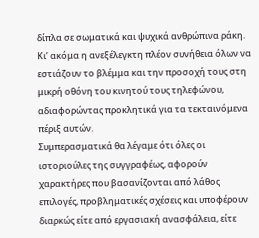δίπλα σε σωματικά και ψυχικά ανθρώπινα ράκη. Κι’ ακόμα η ανεξέλεγκτη πλέον συνήθεια όλων να εστιάζουν το βλέμμα και την προσοχή τους στη μικρή οθόνη του κινητού τους τηλεφώνου, αδιαφορώντας προκλητικά για τα τεκταινόμενα πέριξ αυτών.
Συμπερασματικά θα λέγαμε ότι όλες οι ιστοριούλες της συγγραφέως, αφορούν χαρακτήρες που βασανίζονται από λάθος επιλογές, προβληματικές σχέσεις και υποφέρουν διαρκώς είτε από εργασιακή ανασφάλεια, είτε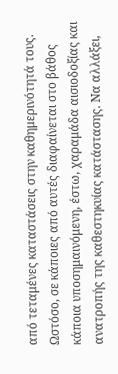από τεταμένες καταστάσεις στην καθημερινότητά τους. Ωστόσο, σε κάποιες από αυτές διαφαίνεται στο βάθος κάποια υποσημαινόμενη, έστω, χαραμάδα αισιοδοξίας και ανατροπής της καθεστηκυίας κατάστασης. Να αλλάξει,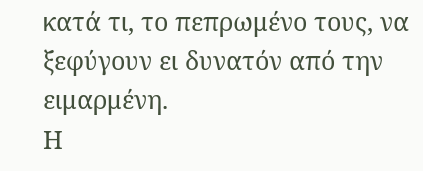κατά τι, το πεπρωμένο τους, να ξεφύγουν ει δυνατόν από την ειμαρμένη.
Η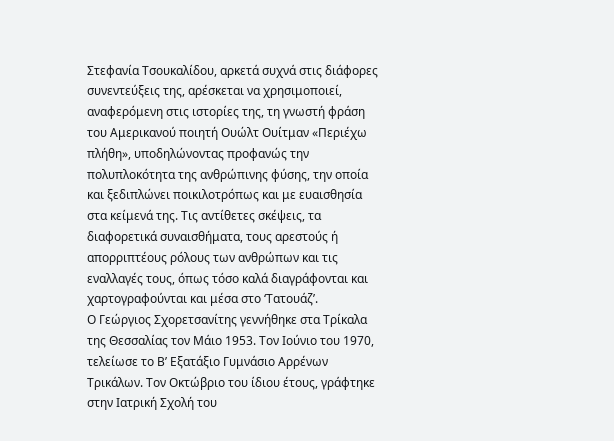Στεφανία Τσουκαλίδου, αρκετά συχνά στις διάφορες συνεντεύξεις της, αρέσκεται να χρησιμοποιεί, αναφερόμενη στις ιστορίες της, τη γνωστή φράση του Αμερικανού ποιητή Ουώλτ Ουίτμαν «Περιέχω πλήθη», υποδηλώνοντας προφανώς την πολυπλοκότητα της ανθρώπινης φύσης, την οποία και ξεδιπλώνει ποικιλοτρόπως και με ευαισθησία στα κείμενά της. Τις αντίθετες σκέψεις, τα διαφορετικά συναισθήματα, τους αρεστούς ή απορριπτέους ρόλους των ανθρώπων και τις εναλλαγές τους, όπως τόσο καλά διαγράφονται και χαρτογραφούνται και μέσα στο ‘Τατουάζ’.
Ο Γεώργιος Σχορετσανίτης γεννήθηκε στα Τρίκαλα της Θεσσαλίας τον Μάιο 1953. Τον Ιούνιο του 1970, τελείωσε το Β’ Εξατάξιο Γυμνάσιο Αρρένων Τρικάλων. Τον Οκτώβριο του ίδιου έτους, γράφτηκε στην Ιατρική Σχολή του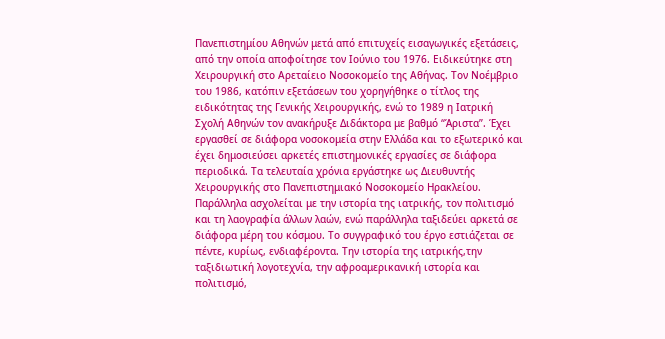Πανεπιστημίου Αθηνών μετά από επιτυχείς εισαγωγικές εξετάσεις, από την οποία αποφοίτησε τον Ιούνιο του 1976. Ειδικεύτηκε στη Χειρουργική στο Αρεταίειο Νοσοκομείο της Αθήνας. Τον Νοέμβριο του 1986, κατόπιν εξετάσεων του χορηγήθηκε ο τίτλος της ειδικότητας της Γενικής Χειρουργικής, ενώ το 1989 η Ιατρική Σχολή Αθηνών τον ανακήρυξε Διδάκτορα με βαθμό “Άριστα”. Έχει εργασθεί σε διάφορα νοσοκομεία στην Ελλάδα και το εξωτερικό και έχει δημοσιεύσει αρκετές επιστημονικές εργασίες σε διάφορα περιοδικά. Τα τελευταία χρόνια εργάστηκε ως Διευθυντής Χειρουργικής στο Πανεπιστημιακό Νοσοκομείο Ηρακλείου. Παράλληλα ασχολείται με την ιστορία της ιατρικής, τον πολιτισμό και τη λαογραφία άλλων λαών, ενώ παράλληλα ταξιδεύει αρκετά σε διάφορα μέρη του κόσμου. Το συγγραφικό του έργο εστιάζεται σε πέντε, κυρίως, ενδιαφέροντα. Την ιστορία της ιατρικής,την ταξιδιωτική λογοτεχνία, την αφροαμερικανική ιστορία και πολιτισμό,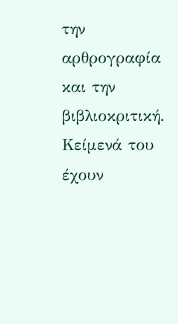την αρθρογραφία και την βιβλιοκριτική. Κείμενά του έχουν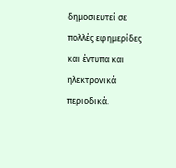δημοσιευτεί σε πολλές εφημερίδες και έντυπα και ηλεκτρονικά περιοδικά.